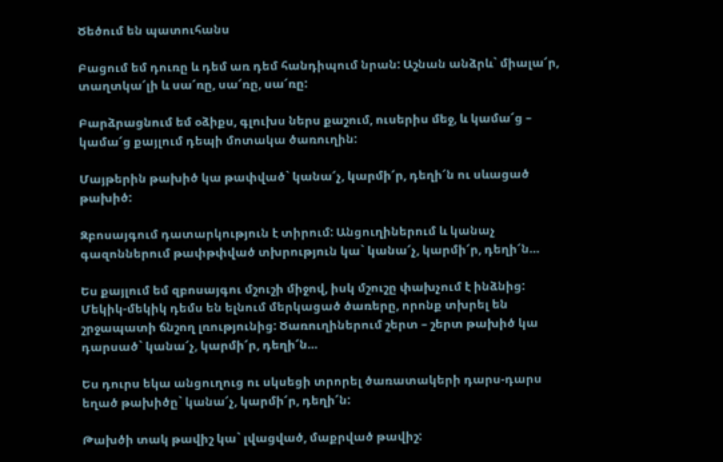Ծեծում են պատուհանս

Բացում եմ դուռը և դեմ առ դեմ հանդիպում նրան: Աշնան անձրև` միալա՜ր, տաղտկա՜լի և սա՜ռը, սա՜ռը, սա՜ռը:

Բարձրացնում եմ օձիքս, գլուխս ներս քաշում, ուսերիս մեջ, և կամա՜ց – կամա՜ց քայլում դեպի մոտակա ծառուղին:

Մայթերին թախիծ կա թափված` կանա՜չ, կարմի՜ր, դեղի՜ն ու սևացած թախիծ:

Զբոսայգում դատարկություն է տիրում: Անցուղիներում և կանաչ գազոններում թափթփված տխրություն կա` կանա՜չ, կարմի՜ր, դեղի՜ն…

Ես քայլում եմ զբոսայգու մշուշի միջով, իսկ մշուշը փախչում է ինձնից: Մեկիկ-մեկիկ դեմս են ելնում մերկացած ծառերը, որոնք տխրել են շրջապատի ճնշող լռությունից: Ծառուղիներում շերտ – շերտ թախիծ կա դարսած` կանա՜չ, կարմի՜ր, դեղի՜ն…

Ես դուրս եկա անցուղուց ու սկսեցի տրորել ծառատակերի դարս-դարս եղած թախիծը` կանա՜չ, կարմի՜ր, դեղի՜ն:

Թախծի տակ թավիշ կա` լվացված, մաքրված թավիշ: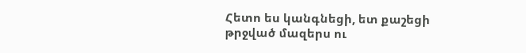Հետո ես կանգնեցի, ետ քաշեցի թրջված մազերս ու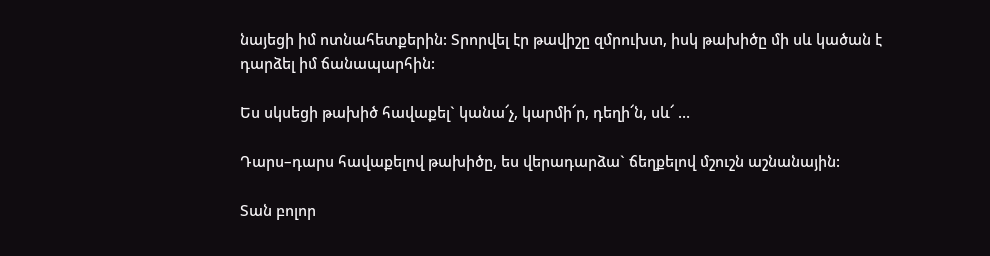նայեցի իմ ոտնահետքերին: Տրորվել էր թավիշը զմրուխտ, իսկ թախիծը մի սև կածան է դարձել իմ ճանապարհին:

Ես սկսեցի թախիծ հավաքել` կանա՜չ, կարմի՜ր, դեղի՜ն, սև՜ …

Դարս–դարս հավաքելով թախիծը, ես վերադարձա` ճեղքելով մշուշն աշնանային:

Տան բոլոր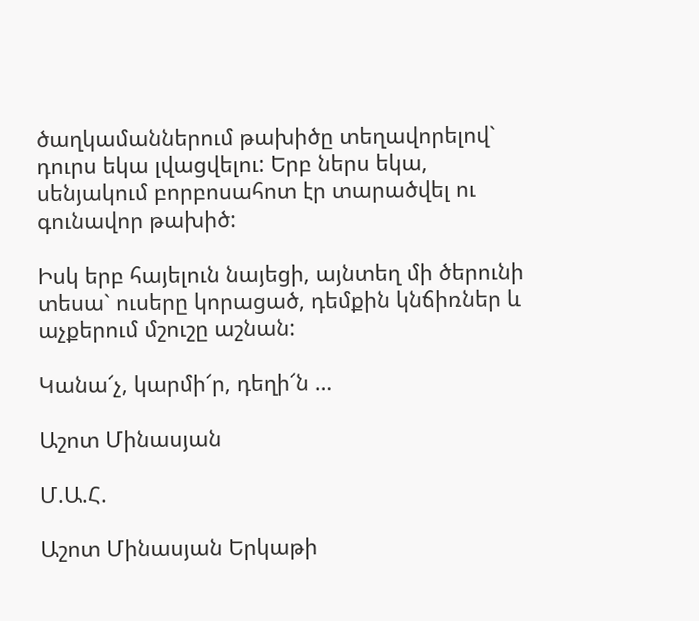ծաղկամաններում թախիծը տեղավորելով` դուրս եկա լվացվելու: Երբ ներս եկա, սենյակում բորբոսահոտ էր տարածվել ու գունավոր թախիծ:

Իսկ երբ հայելուն նայեցի, այնտեղ մի ծերունի տեսա` ուսերը կորացած, դեմքին կնճիռներ և աչքերում մշուշը աշնան:

Կանա՜չ, կարմի՜ր, դեղի՜ն …

Աշոտ Մինասյան

Մ.Ա.Հ.

Աշոտ Մինասյան Երկաթի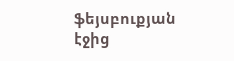ֆեյսբուքյան էջից